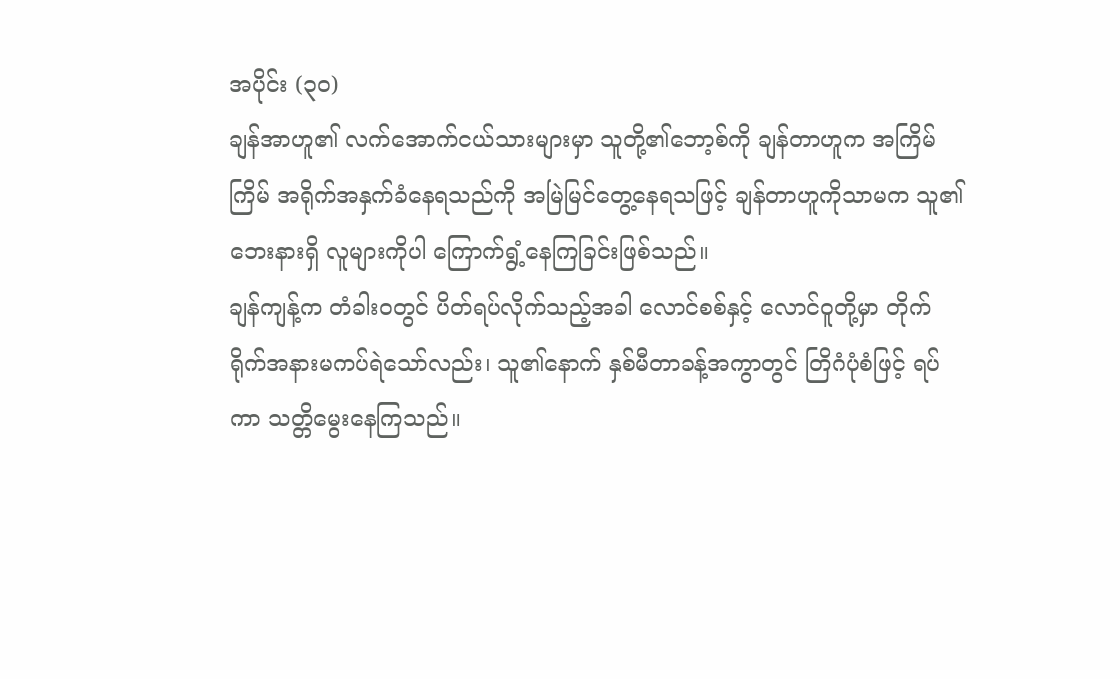အပိုင်း (၃၀)
ချန်အာဟူ၏ လက်အောက်ငယ်သားများမှာ သူတို့၏ဘော့စ်ကို ချန်တာဟူက အကြိမ်ကြိမ် အရိုက်အနှက်ခံနေရသည်ကို အမြဲမြင်တွေ့နေရသဖြင့် ချန်တာဟူကိုသာမက သူ၏ဘေးနားရှိ လူများကိုပါ ကြောက်ရွံ့နေကြခြင်းဖြစ်သည်။
ချန်ကျန့်က တံခါးဝတွင် ပိတ်ရပ်လိုက်သည့်အခါ လောင်စစ်နှင့် လောင်ဝူတို့မှာ တိုက်ရိုက်အနားမကပ်ရဲသော်လည်း၊ သူ၏နောက် နှစ်မီတာခန့်အကွာတွင် တြိဂံပုံစံဖြင့် ရပ်ကာ သတ္တိမွေးနေကြသည်။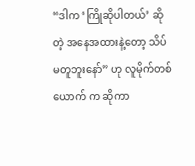“ဒါက ‘ကြိုဆိုပါတယ်’ ဆိုတဲ့ အနေအထားနဲ့တော့ သိပ်မတူဘူးနော်” ဟု လူမိုက်တစ်ယောက် က ဆိုကာ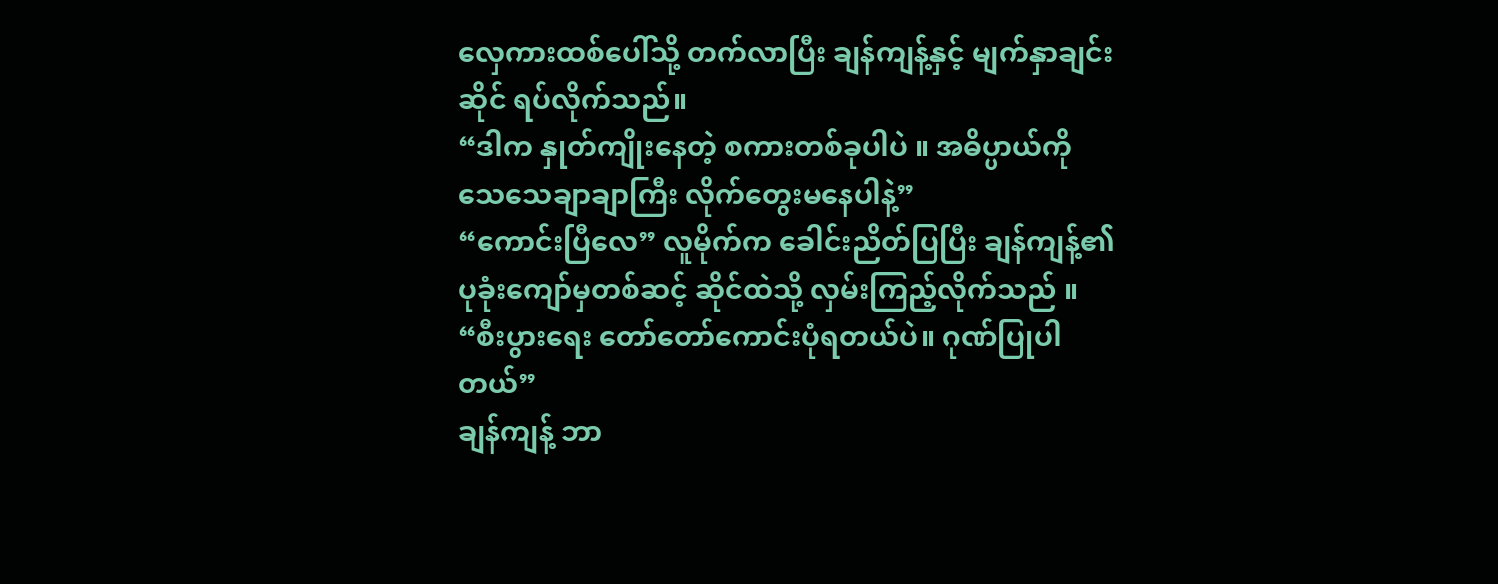လှေကားထစ်ပေါ်သို့ တက်လာပြီး ချန်ကျန့်နှင့် မျက်နှာချင်းဆိုင် ရပ်လိုက်သည်။
“ဒါက နှုတ်ကျိုးနေတဲ့ စကားတစ်ခုပါပဲ ။ အဓိပ္ပာယ်ကို သေသေချာချာကြီး လိုက်တွေးမနေပါနဲ့”
“ကောင်းပြီလေ” လူမိုက်က ခေါင်းညိတ်ပြပြီး ချန်ကျန့်၏ ပုခုံးကျော်မှတစ်ဆင့် ဆိုင်ထဲသို့ လှမ်းကြည့်လိုက်သည် ။
“စီးပွားရေး တော်တော်ကောင်းပုံရတယ်ပဲ။ ဂုဏ်ပြုပါတယ်”
ချန်ကျန့် ဘာ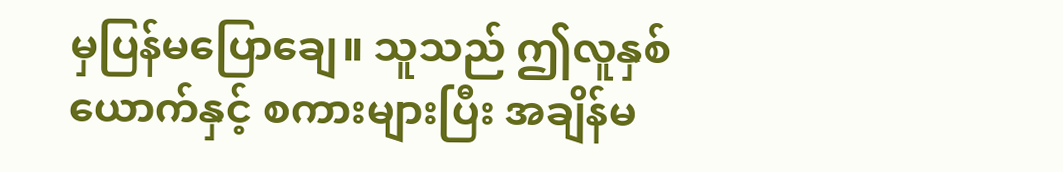မှပြန်မပြောချေ။ သူသည် ဤလူနှစ်ယောက်နှင့် စကားများပြီး အချိန်မ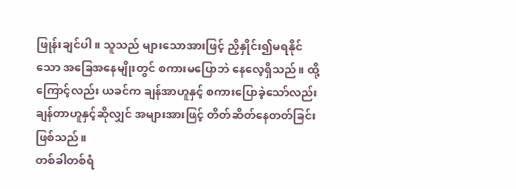ဖြုန်းချင်ပါ။ သူသည် များသောအားဖြင့် ညှိနှိုင်း၍မရနိုင်သော အခြေအနေမျိုးတွင် စကားမပြောဘဲ နေလေ့ရှိသည်။ ထို့ကြောင့်လည်း ယခင်က ချန်အာဟူနှင့် စကားပြောခဲ့သော်လည်း ချန်တာဟူနှင့်ဆိုလျှင် အများအားဖြင့် တိတ်ဆိတ်နေတတ်ခြင်း ဖြစ်သည်။
တစ်ခါတစ်ရံ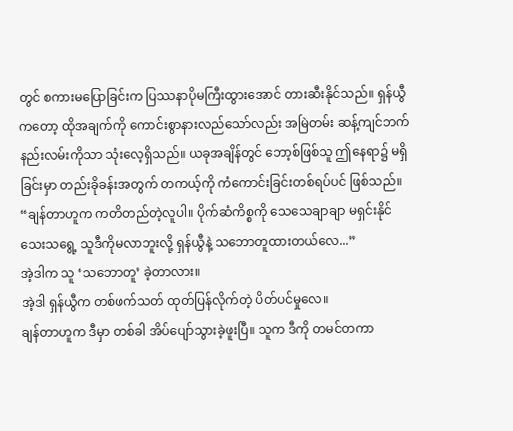တွင် စကားမပြောခြင်းက ပြဿနာပိုမကြီးထွားအောင် တားဆီးနိုင်သည်။ ရှန်ယွီကတော့ ထိုအချက်ကို ကောင်းစွာနားလည်သော်လည်း အမြဲတမ်း ဆန့်ကျင်ဘက်နည်းလမ်းကိုသာ သုံးလေ့ရှိသည်။ ယခုအချိန်တွင် ဘော့စ်ဖြစ်သူ ဤနေရာ၌ မရှိခြင်းမှာ တည်းခိုခန်းအတွက် တကယ့်ကို ကံကောင်းခြင်းတစ်ရပ်ပင် ဖြစ်သည်။
“ချန်တာဟူက ကတိတည်တဲ့လူပါ။ ပိုက်ဆံကိစ္စကို သေသေချာချာ မရှင်းနိုင်သေးသရွေ့ သူဒီကိုမလာဘူးလို့ ရှန်ယွီနဲ့ သဘောတူထားတယ်လေ...”
အဲ့ဒါက သူ ‘သဘောတူ’ ခဲ့တာလား။
အဲ့ဒါ ရှန်ယွီက တစ်ဖက်သတ် ထုတ်ပြန်လိုက်တဲ့ ပိတ်ပင်မှုလေ။
ချန်တာဟူက ဒီမှာ တစ်ခါ အိပ်ပျော်သွားခဲ့ဖူးပြီ။ သူက ဒီကို တမင်တကာ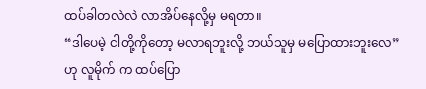ထပ်ခါတလဲလဲ လာအိပ်နေလို့မှ မရတာ။
“ဒါပေမဲ့ ငါတို့ကိုတော့ မလာရဘူးလို့ ဘယ်သူမှ မပြောထားဘူးလေ”
ဟု လူမိုက် က ထပ်ပြော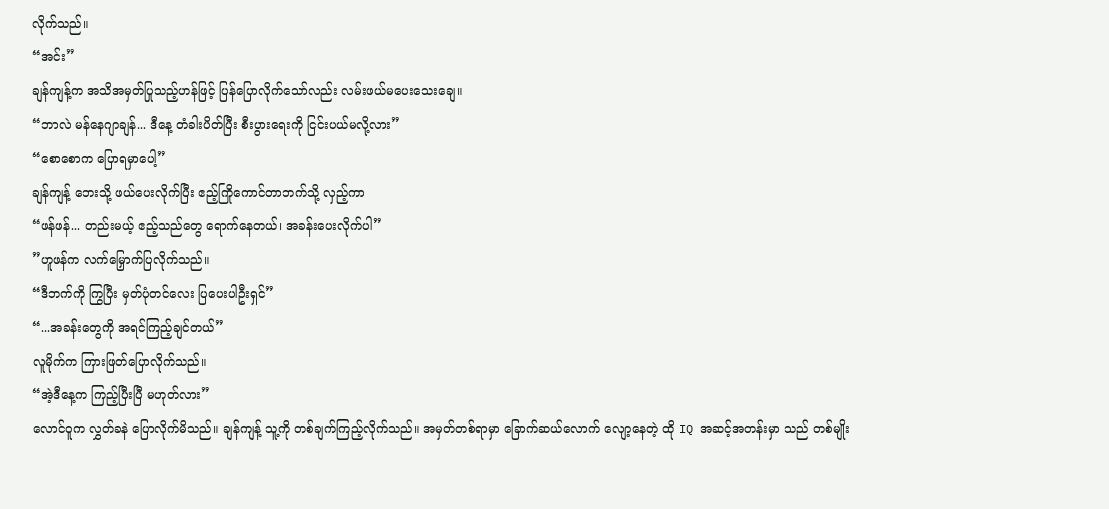လိုက်သည်။
“အင်း”
ချန်ကျန့်က အသိအမှတ်ပြုသည့်ဟန်ဖြင့် ပြန်ပြောလိုက်သော်လည်း လမ်းဖယ်မပေးသေးချေ။
“ဘာလဲ မန်နေဂျာချန်... ဒီနေ့ တံခါးပိတ်ပြီး စီးပွားရေးကို ငြင်းပယ်မလို့လား”
“စောစောက ပြောရမှာပေါ့”
ချန်ကျန့် ဘေးသို့ ဖယ်ပေးလိုက်ပြီး ဧည့်ကြိုကောင်တာဘက်သို့ လှည့်ကာ
“ဖန်ဖန်... တည်းမယ့် ဧည့်သည်တွေ ရောက်နေတယ်၊ အခန်းပေးလိုက်ပါ”
”ဟူဖန်က လက်မြှောက်ပြလိုက်သည်။
“ဒီဘက်ကို ကြွပြီး မှတ်ပုံတင်လေး ပြပေးပါဦးရှင်”
“...အခန်းတွေကို အရင်ကြည့်ချင်တယ်”
လူမိုက်က ကြားဖြတ်ပြောလိုက်သည်။
“အဲ့ဒီနေ့က ကြည့်ပြီးပြီ မဟုတ်လား”
လောင်ဝူက လွှတ်ခနဲ ပြောလိုက်မိသည်။ ချန်ကျန့် သူ့ကို တစ်ချက်ကြည့်လိုက်သည်။ အမှတ်တစ်ရာမှာ ခြောက်ဆယ်လောက် လျော့နေတဲ့ ထို IQ အဆင့်အတန်းမှာ သည် တစ်မျိုး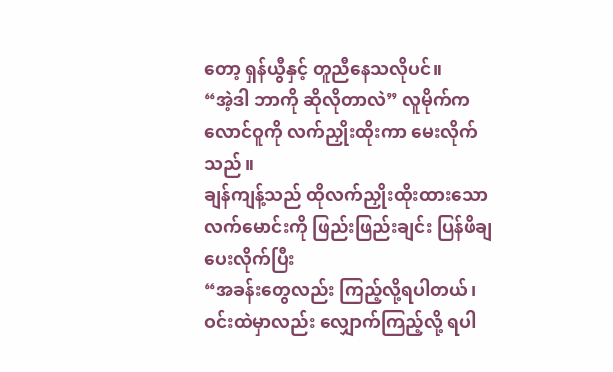တော့ ရှန်ယွီနှင့် တူညီနေသလိုပင်။
“အဲ့ဒါ ဘာကို ဆိုလိုတာလဲ” လူမိုက်က လောင်ဝူကို လက်ညှိုးထိုးကာ မေးလိုက်သည်။
ချန်ကျန့်သည် ထိုလက်ညှိုးထိုးထားသော လက်မောင်းကို ဖြည်းဖြည်းချင်း ပြန်ဖိချပေးလိုက်ပြီး
“အခန်းတွေလည်း ကြည့်လို့ရပါတယ်၊ ဝင်းထဲမှာလည်း လျှောက်ကြည့်လို့ ရပါ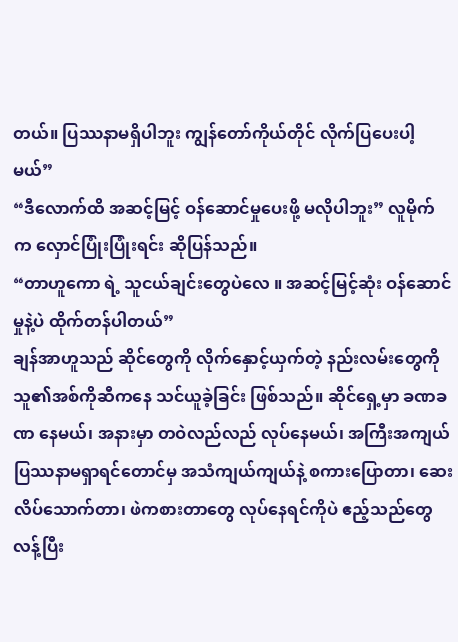တယ်။ ပြဿနာမရှိပါဘူး ကျွန်တော်ကိုယ်တိုင် လိုက်ပြပေးပါ့မယ်”
“ဒီလောက်ထိ အဆင့်မြင့် ဝန်ဆောင်မှုပေးဖို့ မလိုပါဘူး” လူမိုက် က လှောင်ပြုံးပြုံးရင်း ဆိုပြန်သည်။
“တာဟူကော ရဲ့ သူငယ်ချင်းတွေပဲလေ ။ အဆင့်မြင့်ဆုံး ဝန်ဆောင်မှုနဲ့ပဲ ထိုက်တန်ပါတယ်”
ချန်အာဟူသည် ဆိုင်တွေကို လိုက်နှောင့်ယှက်တဲ့ နည်းလမ်းတွေကို သူ၏အစ်ကိုဆီကနေ သင်ယူခဲ့ခြင်း ဖြစ်သည်။ ဆိုင်ရှေ့မှာ ခဏခဏ နေမယ်၊ အနားမှာ တဝဲလည်လည် လုပ်နေမယ်၊ အကြီးအကျယ် ပြဿနာမရှာရင်တောင်မှ အသံကျယ်ကျယ်နဲ့ စကားပြောတာ၊ ဆေးလိပ်သောက်တာ၊ ဖဲကစားတာတွေ လုပ်နေရင်ကိုပဲ ဧည့်သည်တွေ လန့်ပြီး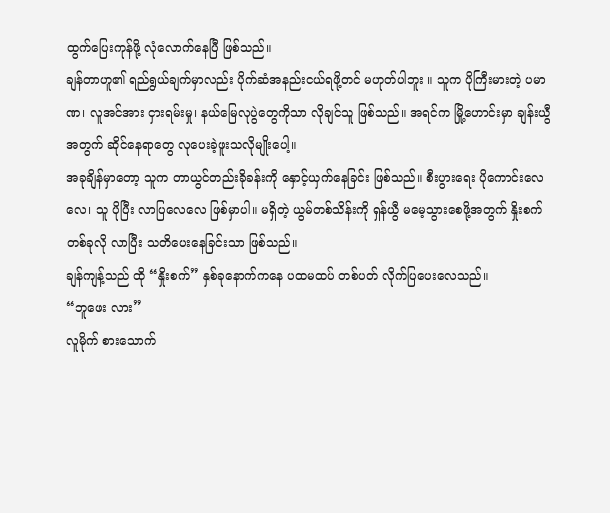ထွက်ပြေးကုန်ဖို့ လုံလောက်နေပြီ ဖြစ်သည်။
ချန်တာဟူ၏ ရည်ရွယ်ချက်မှာလည်း ပိုက်ဆံအနည်းငယ်ရဖို့တင် မဟုတ်ပါဘူး ။ သူက ပိုကြီးမားတဲ့ ပမာဏ၊ လူအင်အား ငှားရမ်းမှု၊ နယ်မြေလုပွဲတွေကိုသာ လိုချင်သူ ဖြစ်သည်။ အရင်က မြို့ဟောင်းမှာ ချန်းယွီအတွက် ဆိုင်နေရာတွေ လုပေးခဲ့ဖူးသလိုမျိုးပေါ့။
အခုချိန်မှာတော့ သူက တာယွင်တည်းခိုခန်းကို နှောင့်ယှက်နေခြင်း ဖြစ်သည်။ စီးပွားရေး ပိုကောင်းလေလေ၊ သူ ပိုပြီး လာပြလေလေ ဖြစ်မှာပါ။ မရှိတဲ့ ယွမ်တစ်သိန်းကို ရှန်ယွီ မမေ့သွားစေဖို့အတွက် နှိုးစက်တစ်ခုလို လာပြီး သတိပေးနေခြင်းသာ ဖြစ်သည်။
ချန်ကျန့်သည် ထို “နှိုးစက်” နှစ်ခုနောက်ကနေ ပထမထပ် တစ်ပတ် လိုက်ပြပေးလေသည်။
“ဘူဖေး လား”
လူမိုက် စားသောက်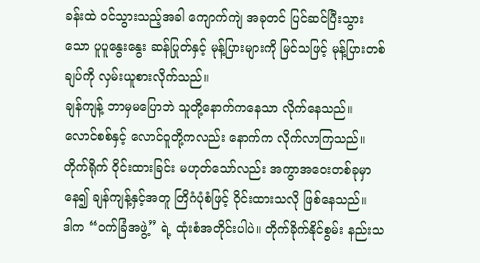ခန်းထဲ ဝင်သွားသည့်အခါ ကျောက်ကျဲ အခုတင် ပြင်ဆင်ပြီးသွားသော ပူပူနွေးနွေး ဆန်ပြုတ်နှင့် မုန့်ပြားများကို မြင်သဖြင့် မုန့်ပြားတစ်ချပ်ကို လှမ်းယူစားလိုက်သည်။
ချန်ကျန့် ဘာမှမပြောဘဲ သူတို့နောက်ကနေသာ လိုက်နေသည်။
လောင်စစ်နှင့် လောင်ဝူတို့ကလည်း နောက်က လိုက်လာကြသည်။ တိုက်ရိုက် ဝိုင်းထားခြင်း မဟုတ်သော်လည်း အကွာအဝေးတစ်ခုမှာနေ၍ ချန်ကျန့်နှင့်အတူ တြိဂံပုံစံဖြင့် ဝိုင်းထားသလို ဖြစ်နေသည်။
ဒါက “ဝက်ခြံအဖွဲ့” ရဲ့ ထုံးစံအတိုင်းပါပဲ။ တိုက်ခိုက်နိုင်စွမ်း နည်းသ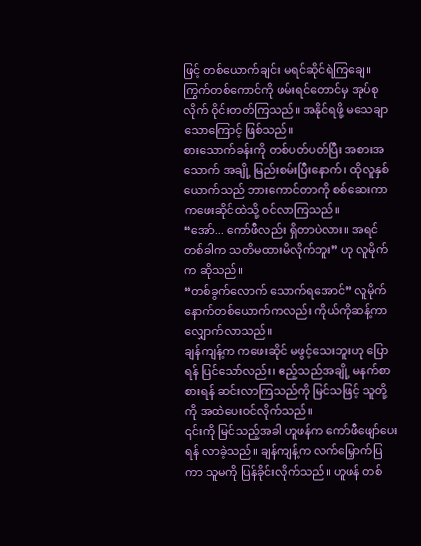ဖြင့် တစ်ယောက်ချင်း မရင်ဆိုင်ရဲကြချေ။ ကြွက်တစ်ကောင်ကို ဖမ်းရင်တောင်မှ အုပ်စုလိုက် ဝိုင်းတတ်ကြသည်။ အနိုင်ရဖို့ မသေချာသောကြောင့် ဖြစ်သည်။
စားသောက်ခန်းကို တစ်ပတ်ပတ်ပြီး အစားအသောက် အချို့ မြည်းစမ်းပြီးနောက်၊ ထိုလူနှစ်ယောက်သည် ဘားကောင်တာကို စစ်ဆေးကာ ကဖေးဆိုင်ထဲသို့ ဝင်လာကြသည်။
“အော်... ကော်ဖီလည်း ရှိတာပဲလား။ အရင်တစ်ခါက သတိမထားမိလိုက်ဘူး” ဟု လူမိုက်က ဆိုသည်။
“တစ်ခွက်လောက် သောက်ရအောင်” လူမိုက်နောက်တစ်ယောက်ကလည်း ကိုယ်ကိုဆန့်ကာ လျှောက်လာသည်။
ချန်ကျန့်က ကဖေးဆိုင် မဖွင့်သေးဘူးဟု ပြောရန် ပြင်သော်လည်း၊ ဧည့်သည်အချို့ မနက်စာစားရန် ဆင်းလာကြသည်ကို မြင်သဖြင့် သူတို့ကို အထဲပေးဝင်လိုက်သည်။
၎င်းကို မြင်သည့်အခါ ဟူဖန်က ကော်ဖီဖျော်ပေးရန် လာခဲ့သည်။ ချန်ကျန့်က လက်မြှောက်ပြကာ သူမကို ပြန်ခိုင်းလိုက်သည်။ ဟူဖန် တစ်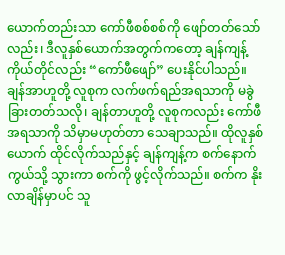ယောက်တည်းသာ ကော်ဖီစစ်စစ်ကို ဖျော်တတ်သော်လည်း၊ ဒီလူနှစ်ယောက်အတွက်ကတော့ ချန်ကျန့်ကိုယ်တိုင်လည်း “ကော်ဖီဖျော်” ပေးနိုင်ပါသည်။
ချန်အာဟူတို့ လူစုက လက်ဖက်ရည်အရသာကို မခွဲခြားတတ်သလို၊ ချန်တာဟူတို့ လူစုကလည်း ကော်ဖီအရသာကို သိမှာမဟုတ်တာ သေချာသည်။ ထိုလူနှစ်ယောက် ထိုင်လိုက်သည်နှင့် ချန်ကျန့်က စက်နောက်ကွယ်သို့ သွားကာ စက်ကို ဖွင့်လိုက်သည်။ စက်က နိုးလာချိန်မှာပင် သူ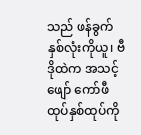သည် ဖန်ခွက်နှစ်လုံးကိုယူ၊ ဗီဒိုထဲက အသင့်ဖျော် ကော်ဖီထုပ်နှစ်ထုပ်ကို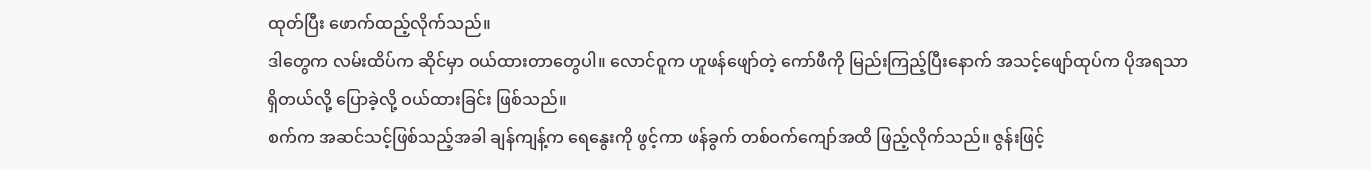ထုတ်ပြီး ဖောက်ထည့်လိုက်သည်။
ဒါတွေက လမ်းထိပ်က ဆိုင်မှာ ဝယ်ထားတာတွေပါ။ လောင်ဝူက ဟူဖန်ဖျော်တဲ့ ကော်ဖီကို မြည်းကြည့်ပြီးနောက် အသင့်ဖျော်ထုပ်က ပိုအရသာရှိတယ်လို့ ပြောခဲ့လို့ ဝယ်ထားခြင်း ဖြစ်သည်။
စက်က အဆင်သင့်ဖြစ်သည့်အခါ ချန်ကျန့်က ရေနွေးကို ဖွင့်ကာ ဖန်ခွက် တစ်ဝက်ကျော်အထိ ဖြည့်လိုက်သည်။ ဇွန်းဖြင့်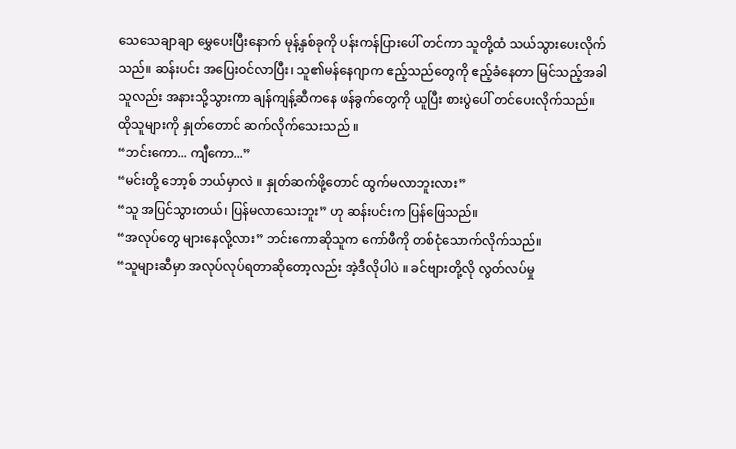သေသေချာချာ မွှေပေးပြီးနောက် မုန့်နှစ်ခုကို ပန်းကန်ပြားပေါ် တင်ကာ သူတို့ထံ သယ်သွားပေးလိုက်သည်။ ဆန်းပင်း အပြေးဝင်လာပြီး၊ သူ၏မန်နေဂျာက ဧည့်သည်တွေကို ဧည့်ခံနေတာ မြင်သည့်အခါ သူလည်း အနားသို့သွားကာ ချန်ကျန့်ဆီကနေ ဖန်ခွက်တွေကို ယူပြီး စားပွဲပေါ် တင်ပေးလိုက်သည်။
ထိုသူများကို နှုတ်တောင် ဆက်လိုက်သေးသည် ။
“ဘင်းကော... ကျီကော...”
“မင်းတို့ ဘော့စ် ဘယ်မှာလဲ ။ နှုတ်ဆက်ဖို့တောင် ထွက်မလာဘူးလား”
“သူ အပြင်သွားတယ်၊ ပြန်မလာသေးဘူး” ဟု ဆန်းပင်းက ပြန်ဖြေသည်။
“အလုပ်တွေ များနေလို့လား” ဘင်းကောဆိုသူက ကော်ဖီကို တစ်ငုံသောက်လိုက်သည်။
“သူများဆီမှာ အလုပ်လုပ်ရတာဆိုတော့လည်း အဲ့ဒီလိုပါပဲ ။ ခင်ဗျားတို့လို လွတ်လပ်မှု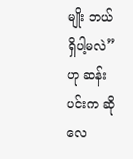မျိုး ဘယ်ရှိပါ့မလဲ” ဟု ဆန်းပင်းက ဆိုလေ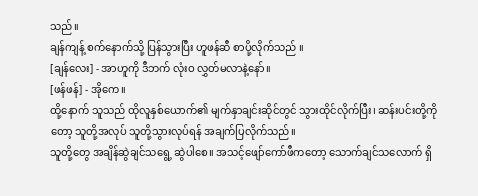သည်။
ချန်ကျန့် စက်နောက်သို့ ပြန်သွားပြီး ဟူဖန်ဆီ စာပို့လိုက်သည် ။
[ချန်လေး] - အာဟူကို ဒီဘက် လုံးဝ လွှတ်မလာနဲ့နော်။
[ဖန်ဖန်] - အိုကေ။
ထို့နောက် သူသည် ထိုလူနှစ်ယောက်၏ မျက်နှာချင်းဆိုင်တွင် သွားထိုင်လိုက်ပြီး၊ ဆန်းပင်းတို့ကိုတော့ သူတို့အလုပ် သူတို့သွားလုပ်ရန် အချက်ပြလိုက်သည်။
သူတို့တွေ အချိန်ဆွဲချင်သရွေ့ ဆွဲပါစေ။ အသင့်ဖျော်ကော်ဖီကတော့ သောက်ချင်သလောက် ရှိ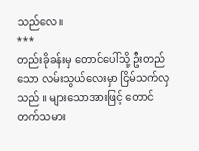သည်လေ။
***
တည်းခိုခန်းမှ တောင်ပေါ်သို့ ဦးတည်သော လမ်းသွယ်လေးမှာ ငြိမ်သက်လှသည် ။ များသောအားဖြင့် တောင်တက်သမား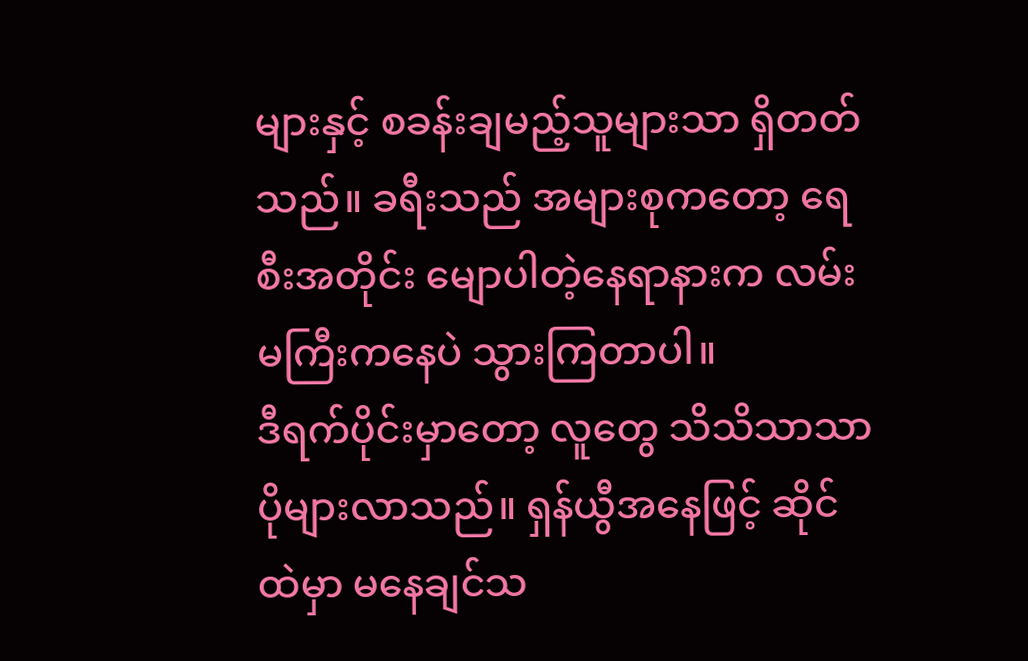များနှင့် စခန်းချမည့်သူများသာ ရှိတတ်သည်။ ခရီးသည် အများစုကတော့ ရေစီးအတိုင်း မျောပါတဲ့နေရာနားက လမ်းမကြီးကနေပဲ သွားကြတာပါ။
ဒီရက်ပိုင်းမှာတော့ လူတွေ သိသိသာသာ ပိုများလာသည်။ ရှန်ယွီအနေဖြင့် ဆိုင်ထဲမှာ မနေချင်သ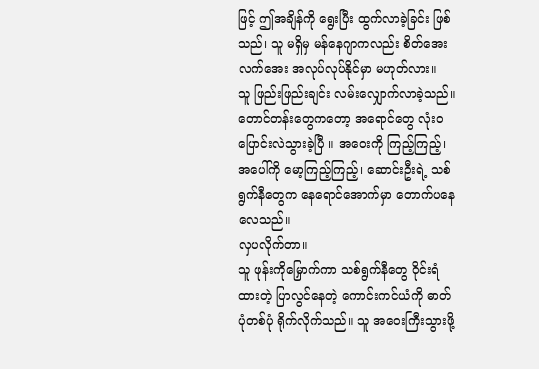ဖြင့် ဤအချိန်ကို ရွေးပြီး ထွက်လာခဲ့ခြင်း ဖြစ်သည်၊ သူ မရှိမှ မန်နေဂျာကလည်း စိတ်အေးလက်အေး အလုပ်လုပ်နိုင်မှာ မဟုတ်လား။
သူ ဖြည်းဖြည်းချင်း လမ်းလျှောက်လာခဲ့သည်။ တောင်တန်းတွေကတော့ အရောင်တွေ လုံးဝ ပြောင်းလဲသွားခဲ့ပြီ ။ အဝေးကို ကြည့်ကြည့်၊ အပေါ်ကို မော့ကြည့်ကြည့်၊ ဆောင်းဦးရဲ့ သစ်ရွက်နီတွေက နေရောင်အောက်မှာ တောက်ပနေလေသည်။
လှပလိုက်တာ။
သူ ဖုန်းကိုမြှောက်ကာ သစ်ရွက်နီတွေ ဝိုင်းရံထားတဲ့ ပြာလွင်နေတဲ့ ကောင်းကင်ယံကို ဓာတ်ပုံတစ်ပုံ ရိုက်လိုက်သည်။ သူ အဝေးကြီးသွားဖို့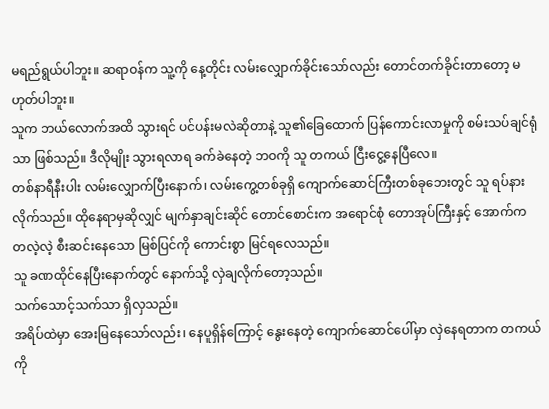မရည်ရွယ်ပါဘူး။ ဆရာဝန်က သူ့ကို နေ့တိုင်း လမ်းလျှောက်ခိုင်းသော်လည်း တောင်တက်ခိုင်းတာတော့ မဟုတ်ပါဘူး။
သူက ဘယ်လောက်အထိ သွားရင် ပင်ပန်းမလဲဆိုတာနဲ့ သူ၏ခြေထောက် ပြန်ကောင်းလာမှုကို စမ်းသပ်ချင်ရုံသာ ဖြစ်သည်။ ဒီလိုမျိုး သွားရလာရ ခက်ခဲနေတဲ့ ဘဝကို သူ တကယ် ငြီးငွေ့နေပြီလေ။
တစ်နာရီနီးပါး လမ်းလျှောက်ပြီးနောက်၊ လမ်းကွေ့တစ်ခုရှိ ကျောက်ဆောင်ကြီးတစ်ခုဘေးတွင် သူ ရပ်နားလိုက်သည်။ ထိုနေရာမှဆိုလျှင် မျက်နှာချင်းဆိုင် တောင်စောင်းက အရောင်စုံ တောအုပ်ကြီးနှင့် အောက်က တလဲ့လဲ့ စီးဆင်းနေသော မြစ်ပြင်ကို ကောင်းစွာ မြင်ရလေသည်။
သူ ခဏထိုင်နေပြီးနောက်တွင် နောက်သို့ လှဲချလိုက်တော့သည်။
သက်သောင့်သက်သာ ရှိလှသည်။
အရိပ်ထဲမှာ အေးမြနေသော်လည်း၊ နေပူရှိန်ကြောင့် နွေးနေတဲ့ ကျောက်ဆောင်ပေါ်မှာ လှဲနေရတာက တကယ်ကို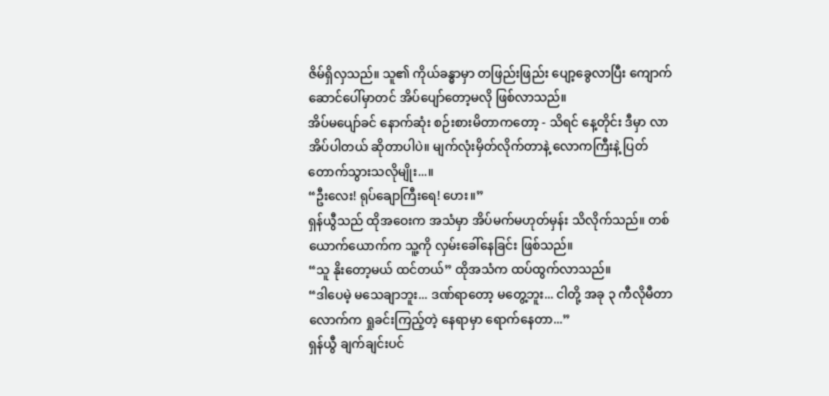ဇိမ်ရှိလှသည်။ သူ၏ ကိုယ်ခန္ဓာမှာ တဖြည်းဖြည်း ပျော့ခွေလာပြီး ကျောက်ဆောင်ပေါ်မှာတင် အိပ်ပျော်တော့မလို ဖြစ်လာသည်။
အိပ်မပျော်ခင် နောက်ဆုံး စဉ်းစားမိတာကတော့ - သိရင် နေ့တိုင်း ဒီမှာ လာအိပ်ပါတယ် ဆိုတာပါပဲ။ မျက်လုံးမှိတ်လိုက်တာနဲ့ လောကကြီးနဲ့ ပြတ်တောက်သွားသလိုမျိုး...။
“ဦးလေး! ရုပ်ချောကြီးရေ! ဟေး။”
ရှန်ယွီသည် ထိုအဝေးက အသံမှာ အိပ်မက်မဟုတ်မှန်း သိလိုက်သည်။ တစ်ယောက်ယောက်က သူ့ကို လှမ်းခေါ်နေခြင်း ဖြစ်သည်။
“သူ နိုးတော့မယ် ထင်တယ်” ထိုအသံက ထပ်ထွက်လာသည်။
“ဒါပေမဲ့ မသေချာဘူး... ဒဏ်ရာတော့ မတွေ့ဘူး... ငါတို့ အခု ၃ ကီလိုမီတာလောက်က ရှုခင်းကြည့်တဲ့ နေရာမှာ ရောက်နေတာ...”
ရှန်ယွီ ချက်ချင်းပင်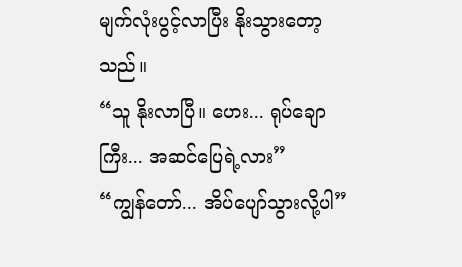မျက်လုံးပွင့်လာပြီး နိုးသွားတော့သည်။
“သူ နိုးလာပြီ။ ဟေး... ရုပ်ချောကြီး... အဆင်ပြေရဲ့လား”
“ကျွန်တော်... အိပ်ပျော်သွားလို့ပါ”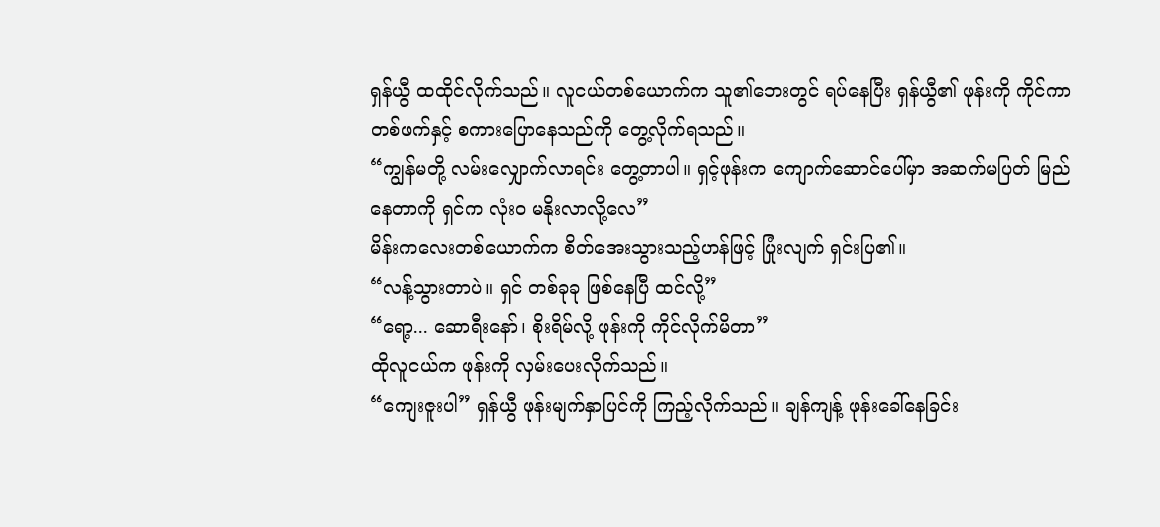ရှန်ယွီ ထထိုင်လိုက်သည်။ လူငယ်တစ်ယောက်က သူ၏ဘေးတွင် ရပ်နေပြီး ရှန်ယွီ၏ ဖုန်းကို ကိုင်ကာ တစ်ဖက်နှင့် စကားပြောနေသည်ကို တွေ့လိုက်ရသည်။
“ကျွန်မတို့ လမ်းလျှောက်လာရင်း တွေ့တာပါ။ ရှင့်ဖုန်းက ကျောက်ဆောင်ပေါ်မှာ အဆက်မပြတ် မြည်နေတာကို ရှင်က လုံးဝ မနိုးလာလို့လေ”
မိန်းကလေးတစ်ယောက်က စိတ်အေးသွားသည့်ဟန်ဖြင့် ပြုံးလျက် ရှင်းပြ၏။
“လန့်သွားတာပဲ။ ရှင် တစ်ခုခု ဖြစ်နေပြီ ထင်လို့”
“ရော့... ဆောရီးနော်၊ စိုးရိမ်လို့ ဖုန်းကို ကိုင်လိုက်မိတာ”
ထိုလူငယ်က ဖုန်းကို လှမ်းပေးလိုက်သည်။
“ကျေးဇူးပါ” ရှန်ယွီ ဖုန်းမျက်နှာပြင်ကို ကြည့်လိုက်သည်။ ချန်ကျန့် ဖုန်းခေါ်နေခြင်း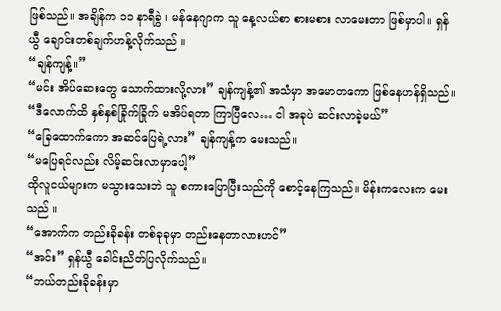ဖြစ်သည်။ အချိန်က ၁၁ နာရီခွဲ ၊ မန်နေဂျာက သူ နေ့လယ်စာ စားမစား လာမေးတာ ဖြစ်မှာပါ။ ရှန်ယွီ ချောင်းတစ်ချက်ဟန့်လိုက်သည် ။
“ချန်ကျန့်။”
“မင်း အိပ်ဆေးတွေ သောက်ထားလို့လား” ချန်ကျန့်၏ အသံမှာ အမောတကော ဖြစ်နေဟန်ရှိသည်။
“ဒီလောက်ထိ နှစ်နှစ်ခြိုက်ခြိုက် မအိပ်ရတာ ကြာပြီလေ… ငါ အခုပဲ ဆင်းလာခဲ့မယ်”
“ခြေထောက်ကော အဆင်ပြေရဲ့လား” ချန်ကျန့်က မေးသည်။
“မပြေရင်လည်း လိမ့်ဆင်းလာမှာပေါ့”
ထိုလူငယ်များက မသွားသေးဘဲ သူ စကားပြောပြီးသည်ကို စောင့်နေကြသည်။ မိန်းကလေးက မေးသည် ။
“အောက်က တည်းခိုခန်း တစ်ခုခုမှာ တည်းနေတာလားဟင်”
“အင်း” ရှန်ယွီ ခေါင်းညိတ်ပြလိုက်သည်။
“ဘယ်တည်းခိုခန်းမှာ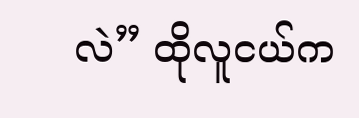လဲ” ထိုလူငယ်က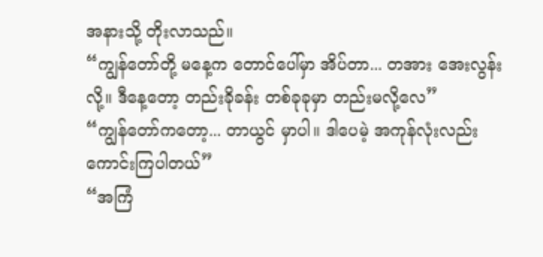အနားသို့ တိုးလာသည်။
“ကျွန်တော်တို့ မနေ့က တောင်ပေါ်မှာ အိပ်တာ... တအား အေးလွန်းလို့။ ဒီနေ့တော့ တည်းခိုခန်း တစ်ခုခုမှာ တည်းမလို့လေ”
“ကျွန်တော်ကတော့... တာယွင် မှာပါ။ ဒါပေမဲ့ အကုန်လုံးလည်း ကောင်းကြပါတယ်”
“အကြံ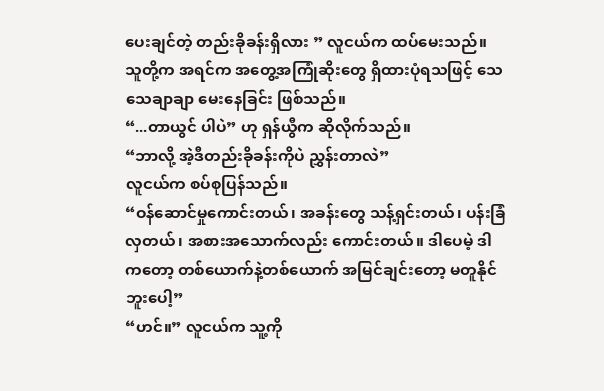ပေးချင်တဲ့ တည်းခိုခန်းရှိလား ” လူငယ်က ထပ်မေးသည်။
သူတို့က အရင်က အတွေ့အကြုံဆိုးတွေ ရှိထားပုံရသဖြင့် သေသေချာချာ မေးနေခြင်း ဖြစ်သည်။
“...တာယွင် ပါပဲ” ဟု ရှန်ယွီက ဆိုလိုက်သည်။
“ဘာလို့ အဲ့ဒီတည်းခိုခန်းကိုပဲ ညွှန်းတာလဲ”
လူငယ်က စပ်စုပြန်သည်။
“ဝန်ဆောင်မှုကောင်းတယ်၊ အခန်းတွေ သန့်ရှင်းတယ်၊ ပန်းခြံလှတယ်၊ အစားအသောက်လည်း ကောင်းတယ်။ ဒါပေမဲ့ ဒါကတော့ တစ်ယောက်နဲ့တစ်ယောက် အမြင်ချင်းတော့ မတူနိုင်ဘူးပေါ့”
“ဟင်။” လူငယ်က သူ့ကို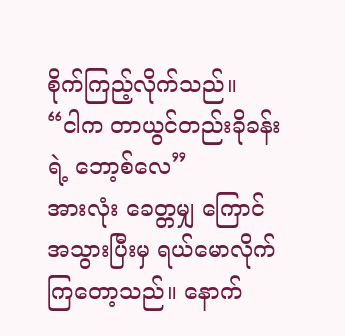စိုက်ကြည့်လိုက်သည်။
“ငါက တာယွင်တည်းခိုခန်းရဲ့ ဘော့စ်လေ”
အားလုံး ခေတ္တမျှ ကြောင်အသွားပြီးမှ ရယ်မောလိုက်ကြတော့သည်။ နောက်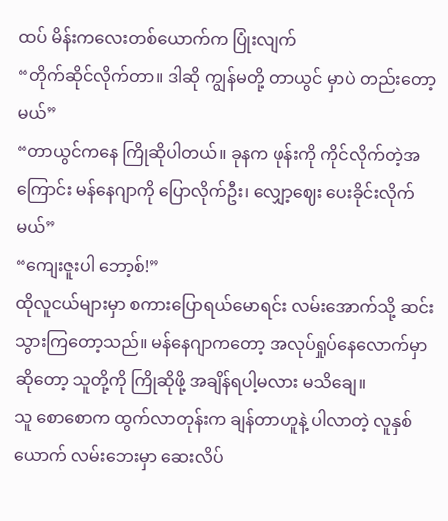ထပ် မိန်းကလေးတစ်ယောက်က ပြုံးလျက်
“တိုက်ဆိုင်လိုက်တာ။ ဒါဆို ကျွန်မတို့ တာယွင် မှာပဲ တည်းတော့မယ်”
“တာယွင်ကနေ ကြိုဆိုပါတယ်။ ခုနက ဖုန်းကို ကိုင်လိုက်တဲ့အကြောင်း မန်နေဂျာကို ပြောလိုက်ဦး၊ လျှော့ဈေး ပေးခိုင်းလိုက်မယ်”
“ကျေးဇူးပါ ဘော့စ်!”
ထိုလူငယ်များမှာ စကားပြောရယ်မောရင်း လမ်းအောက်သို့ ဆင်းသွားကြတော့သည်။ မန်နေဂျာကတော့ အလုပ်ရှုပ်နေလောက်မှာဆိုတော့ သူတို့ကို ကြိုဆိုဖို့ အချိန်ရပါ့မလား မသိချေ။
သူ စောစောက ထွက်လာတုန်းက ချန်တာဟူနဲ့ ပါလာတဲ့ လူနှစ်ယောက် လမ်းဘေးမှာ ဆေးလိပ်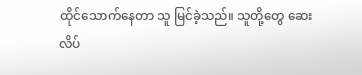ထိုင်သောက်နေတာ သူ မြင်ခဲ့သည်။ သူတို့တွေ ဆေးလိပ်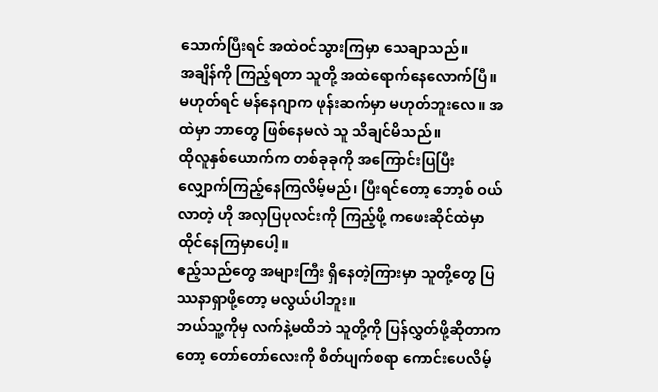သောက်ပြီးရင် အထဲဝင်သွားကြမှာ သေချာသည်။
အချိန်ကို ကြည့်ရတာ သူတို့ အထဲရောက်နေလောက်ပြီ။ မဟုတ်ရင် မန်နေဂျာက ဖုန်းဆက်မှာ မဟုတ်ဘူးလေ။ အထဲမှာ ဘာတွေ ဖြစ်နေမလဲ သူ သိချင်မိသည်။
ထိုလူနှစ်ယောက်က တစ်ခုခုကို အကြောင်းပြပြီး လျှောက်ကြည့်နေကြလိမ့်မည်၊ ပြီးရင်တော့ ဘော့စ် ဝယ်လာတဲ့ ဟို အလှပြပုလင်းကို ကြည့်ဖို့ ကဖေးဆိုင်ထဲမှာ ထိုင်နေကြမှာပေါ့။
ဧည့်သည်တွေ အများကြီး ရှိနေတဲ့ကြားမှာ သူတို့တွေ ပြဿနာရှာဖို့တော့ မလွယ်ပါဘူး။
ဘယ်သူ့ကိုမှ လက်နဲ့မထိဘဲ သူတို့ကို ပြန်လွှတ်ဖို့ဆိုတာကတော့ တော်တော်လေးကို စိတ်ပျက်စရာ ကောင်းပေလိမ့်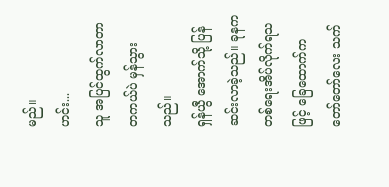မည်။
ဟင်း...
သူ အပြင်ထွက်လာတာ တကယ်ပဲ မှန်သွားသည်။
ရှန်ယွီ အောက်သို့ ပြန်ဆင်းလာခဲ့သည်။ ခုနက တစ်ရေးအိပ်လိုက်ရသဖြင့် ခြေထောက်က တော်တော်လေး သက်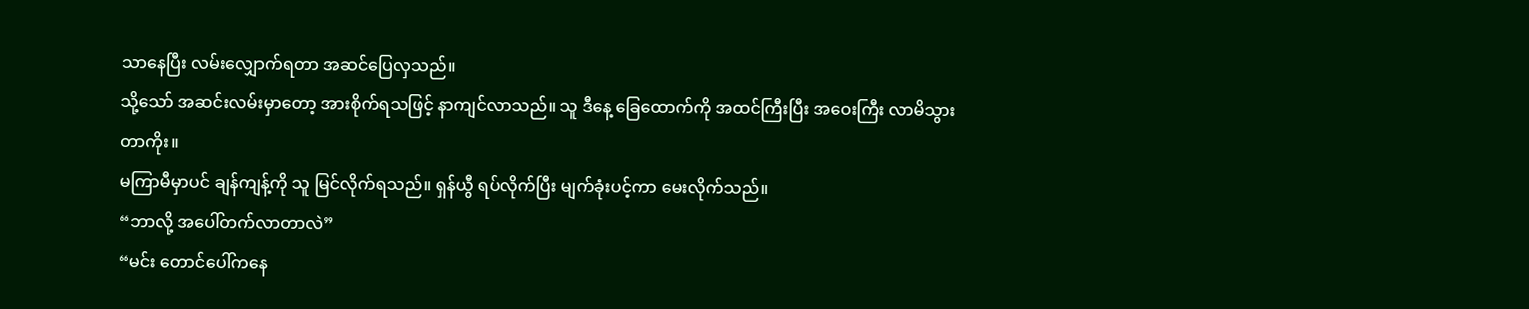သာနေပြီး လမ်းလျှောက်ရတာ အဆင်ပြေလှသည်။
သို့သော် အဆင်းလမ်းမှာတော့ အားစိုက်ရသဖြင့် နာကျင်လာသည်။ သူ ဒီနေ့ ခြေထောက်ကို အထင်ကြီးပြီး အဝေးကြီး လာမိသွားတာကိုး။
မကြာမီမှာပင် ချန်ကျန့်ကို သူ မြင်လိုက်ရသည်။ ရှန်ယွီ ရပ်လိုက်ပြီး မျက်ခုံးပင့်ကာ မေးလိုက်သည်။
“ဘာလို့ အပေါ်တက်လာတာလဲ”
“မင်း တောင်ပေါ်ကနေ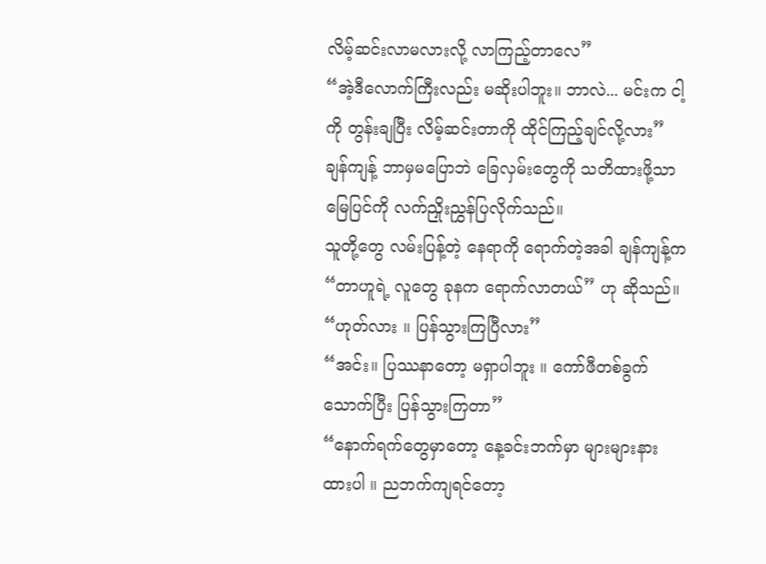လိမ့်ဆင်းလာမလားလို့ လာကြည့်တာလေ”
“အဲ့ဒီလောက်ကြီးလည်း မဆိုးပါဘူး။ ဘာလဲ... မင်းက ငါ့ကို တွန်းချပြီး လိမ့်ဆင်းတာကို ထိုင်ကြည့်ချင်လို့လား”
ချန်ကျန့် ဘာမှမပြောဘဲ ခြေလှမ်းတွေကို သတိထားဖို့သာ မြေပြင်ကို လက်ညှိုးညွှန်ပြလိုက်သည်။
သူတို့တွေ လမ်းပြန့်တဲ့ နေရာကို ရောက်တဲ့အခါ ချန်ကျန့်က
“တာဟူရဲ့ လူတွေ ခုနက ရောက်လာတယ်” ဟု ဆိုသည်။
“ဟုတ်လား ။ ပြန်သွားကြပြီလား”
“အင်း။ ပြဿနာတော့ မရှာပါဘူး ။ ကော်ဖီတစ်ခွက် သောက်ပြီး ပြန်သွားကြတာ”
“နောက်ရက်တွေမှာတော့ နေ့ခင်းဘက်မှာ များများနားထားပါ ။ ညဘက်ကျရင်တော့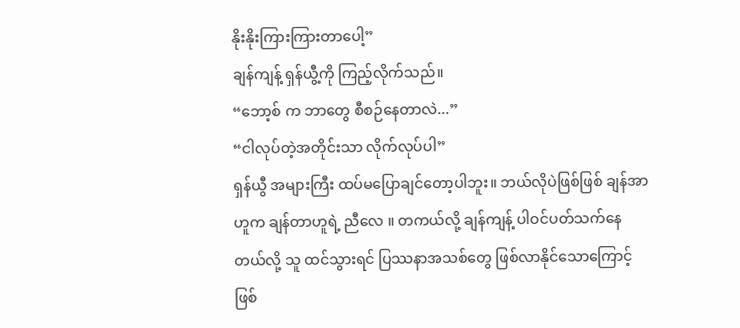နိုးနိုးကြားကြားတာပေါ့”
ချန်ကျန့် ရှန်ယွီ့ကို ကြည့်လိုက်သည်။
“ဘော့စ် က ဘာတွေ စီစဉ်နေတာလဲ...”
“ငါလုပ်တဲ့အတိုင်းသာ လိုက်လုပ်ပါ”
ရှန်ယွီ အများကြီး ထပ်မပြောချင်တော့ပါဘူး။ ဘယ်လိုပဲဖြစ်ဖြစ် ချန်အာဟူက ချန်တာဟူရဲ့ ညီလေ ။ တကယ်လို့ ချန်ကျန့် ပါဝင်ပတ်သက်နေတယ်လို့ သူ ထင်သွားရင် ပြဿနာအသစ်တွေ ဖြစ်လာနိုင်သောကြောင့် ဖြစ်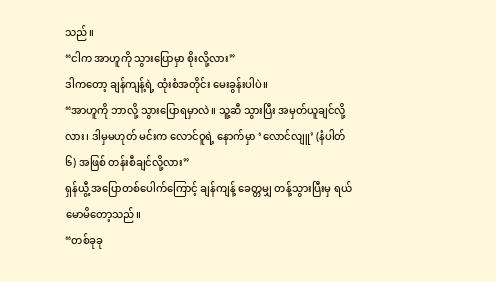သည်။
“ငါက အာဟူကို သွားပြောမှာ စိုးလို့လား”
ဒါကတော့ ချန်ကျန့်ရဲ့ ထုံးစံအတိုင်း မေးခွန်းပါပဲ။
“အာဟူကို ဘာလို့ သွားပြောရမှာလဲ။ သူ့ဆီ သွားပြီး အမှတ်ယူချင်လို့လား၊ ဒါမှမဟုတ် မင်းက လောင်ဝူရဲ့ နောက်မှာ ‘လောင်လျူ’ (နံပါတ် ၆) အဖြစ် တန်းစီချင်လို့လား”
ရှန်ယွီ့ အပြောတစ်ပေါက်ကြောင့် ချန်ကျန့် ခေတ္တမျှ တန့်သွားပြီးမှ ရယ်မောမိတော့သည်။
“တစ်ခုခု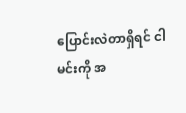ပြောင်းလဲတာရှိရင် ငါ မင်းကို အ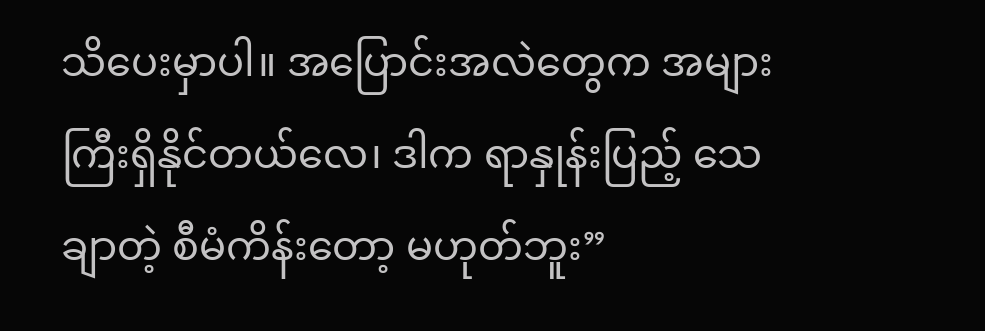သိပေးမှာပါ။ အပြောင်းအလဲတွေက အများကြီးရှိနိုင်တယ်လေ၊ ဒါက ရာနှုန်းပြည့် သေချာတဲ့ စီမံကိန်းတော့ မဟုတ်ဘူး”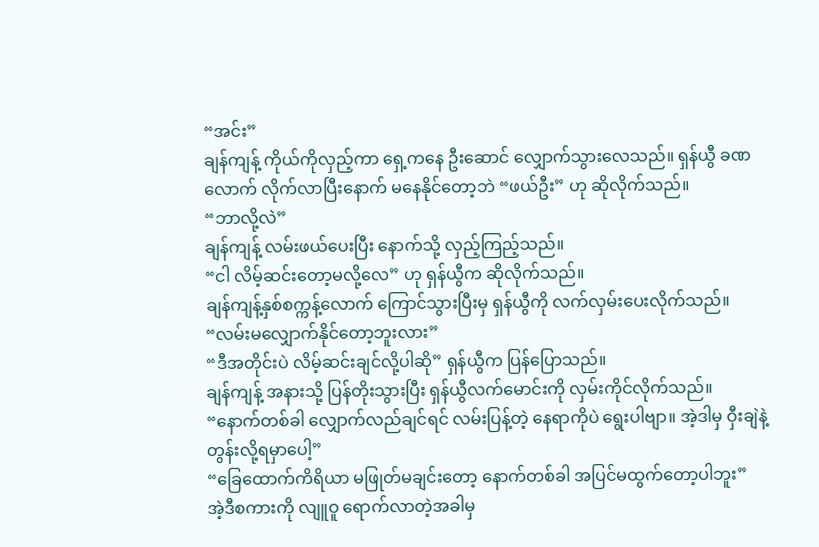“အင်း”
ချန်ကျန့် ကိုယ်ကိုလှည့်ကာ ရှေ့ကနေ ဦးဆောင် လျှောက်သွားလေသည်။ ရှန်ယွီ ခဏလောက် လိုက်လာပြီးနောက် မနေနိုင်တော့ဘဲ “ဖယ်ဦး” ဟု ဆိုလိုက်သည်။
“ဘာလို့လဲ”
ချန်ကျန့် လမ်းဖယ်ပေးပြီး နောက်သို့ လှည့်ကြည့်သည်။
“ငါ လိမ့်ဆင်းတော့မလို့လေ” ဟု ရှန်ယွီက ဆိုလိုက်သည်။
ချန်ကျန့်နှစ်စက္ကန့်လောက် ကြောင်သွားပြီးမှ ရှန်ယွီကို လက်လှမ်းပေးလိုက်သည်။
“လမ်းမလျှောက်နိုင်တော့ဘူးလား”
“ဒီအတိုင်းပဲ လိမ့်ဆင်းချင်လို့ပါဆို” ရှန်ယွီက ပြန်ပြောသည်။
ချန်ကျန့် အနားသို့ ပြန်တိုးသွားပြီး ရှန်ယွီလက်မောင်းကို လှမ်းကိုင်လိုက်သည်။
“နောက်တစ်ခါ လျှောက်လည်ချင်ရင် လမ်းပြန့်တဲ့ နေရာကိုပဲ ရွေးပါဗျာ။ အဲ့ဒါမှ ဝှီးချဲနဲ့ တွန်းလို့ရမှာပေါ့”
“ခြေထောက်ကိရိယာ မဖြုတ်မချင်းတော့ နောက်တစ်ခါ အပြင်မထွက်တော့ပါဘူး”
အဲ့ဒီစကားကို လျူဝူ ရောက်လာတဲ့အခါမှ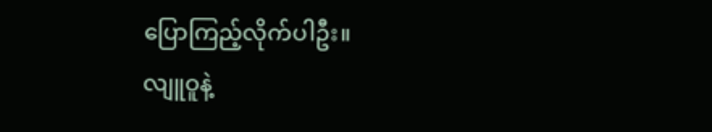ပြောကြည့်လိုက်ပါဦး။
လျူဝူနဲ့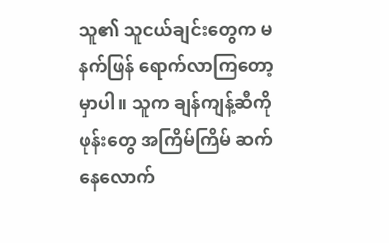သူ၏ သူငယ်ချင်းတွေက မနက်ဖြန် ရောက်လာကြတော့မှာပါ။ သူက ချန်ကျန့်ဆီကို ဖုန်းတွေ အကြိမ်ကြိမ် ဆက်နေလောက်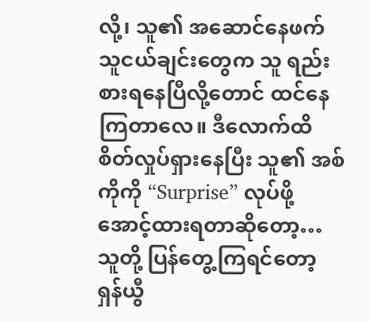လို့၊ သူ၏ အဆောင်နေဖက် သူငယ်ချင်းတွေက သူ ရည်းစားရနေပြီလို့တောင် ထင်နေကြတာလေ။ ဒီလောက်ထိ စိတ်လှုပ်ရှားနေပြီး သူ၏ အစ်ကိုကို “Surprise” လုပ်ဖို့ အောင့်ထားရတာဆိုတော့…သူတို့ ပြန်တွေ့ကြရင်တော့ ရှန်ယွီ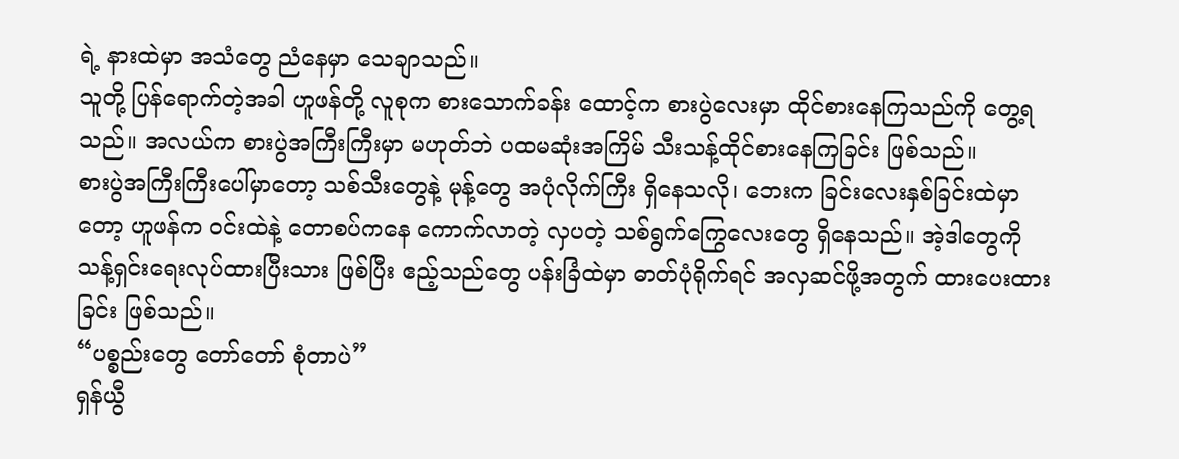ရဲ့ နားထဲမှာ အသံတွေ ညံနေမှာ သေချာသည်။
သူတို့ ပြန်ရောက်တဲ့အခါ ဟူဖန်တို့ လူစုက စားသောက်ခန်း ထောင့်က စားပွဲလေးမှာ ထိုင်စားနေကြသည်ကို တွေ့ရသည်။ အလယ်က စားပွဲအကြီးကြီးမှာ မဟုတ်ဘဲ ပထမဆုံးအကြိမ် သီးသန့်ထိုင်စားနေကြခြင်း ဖြစ်သည်။
စားပွဲအကြီးကြီးပေါ်မှာတော့ သစ်သီးတွေနဲ့ မုန့်တွေ အပုံလိုက်ကြီး ရှိနေသလို၊ ဘေးက ခြင်းလေးနှစ်ခြင်းထဲမှာတော့ ဟူဖန်က ဝင်းထဲနဲ့ တောစပ်ကနေ ကောက်လာတဲ့ လှပတဲ့ သစ်ရွက်ကြွေလေးတွေ ရှိနေသည်။ အဲ့ဒါတွေကို သန့်ရှင်းရေးလုပ်ထားပြီးသား ဖြစ်ပြီး ဧည့်သည်တွေ ပန်းခြံထဲမှာ ဓာတ်ပုံရိုက်ရင် အလှဆင်ဖို့အတွက် ထားပေးထားခြင်း ဖြစ်သည်။
“ပစ္စည်းတွေ တော်တော် စုံတာပဲ”
ရှန်ယွီ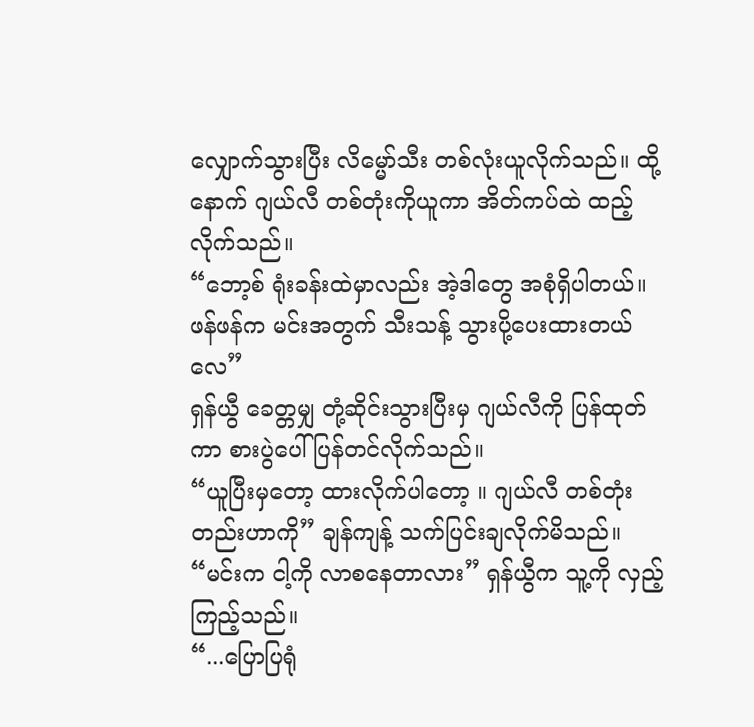လျှောက်သွားပြီး လိမ္မော်သီး တစ်လုံးယူလိုက်သည်။ ထို့နောက် ဂျယ်လီ တစ်တုံးကိုယူကာ အိတ်ကပ်ထဲ ထည့်လိုက်သည်။
“ဘော့စ် ရုံးခန်းထဲမှာလည်း အဲ့ဒါတွေ အစုံရှိပါတယ်။ ဖန်ဖန်က မင်းအတွက် သီးသန့် သွားပို့ပေးထားတယ်လေ”
ရှန်ယွီ ခေတ္တမျှ တုံ့ဆိုင်းသွားပြီးမှ ဂျယ်လီကို ပြန်ထုတ်ကာ စားပွဲပေါ် ပြန်တင်လိုက်သည်။
“ယူပြီးမှတော့ ထားလိုက်ပါတော့ ။ ဂျယ်လီ တစ်တုံးတည်းဟာကို” ချန်ကျန့် သက်ပြင်းချလိုက်မိသည်။
“မင်းက ငါ့ကို လာစနေတာလား” ရှန်ယွီက သူ့ကို လှည့်ကြည့်သည်။
“...ပြောပြရုံ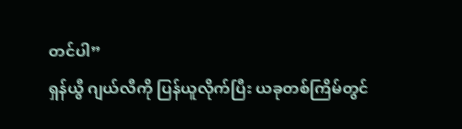တင်ပါ”
ရှန်ယွီ ဂျယ်လီကို ပြန်ယူလိုက်ပြီး ယခုတစ်ကြိမ်တွင်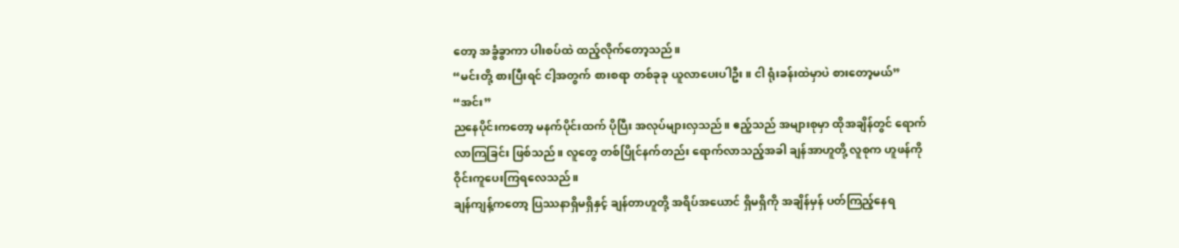တော့ အခွံခွာကာ ပါးစပ်ထဲ ထည့်လိုက်တော့သည်။
“မင်းတို့ စားပြီးရင် ငါ့အတွက် စားစရာ တစ်ခုခု ယူလာပေးပါဦး။ ငါ ရုံးခန်းထဲမှာပဲ စားတော့မယ်”
“အင်း”
ညနေပိုင်းကတော့ မနက်ပိုင်းထက် ပိုပြီး အလုပ်များလှသည်။ ဧည့်သည် အများစုမှာ ထိုအချိန်တွင် ရောက်လာကြခြင်း ဖြစ်သည်။ လူတွေ တစ်ပြိုင်နက်တည်း ရောက်လာသည့်အခါ ချန်အာဟူတို့ လူစုက ဟူဖန်ကို ဝိုင်းကူပေးကြရလေသည်။
ချန်ကျန့်ကတော့ ပြဿနာရှိမရှိနှင့် ချန်တာဟူတို့ အရိပ်အယောင် ရှိမရှိကို အချိန်မှန် ပတ်ကြည့်နေရ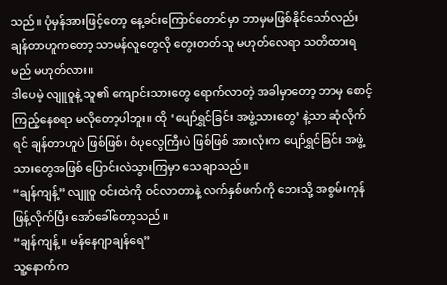သည်။ ပုံမှန်အားဖြင့်တော့ နေ့ခင်းကြောင်တောင်မှာ ဘာမှမဖြစ်နိုင်သော်လည်း ချန်တာဟူကတော့ သာမန်လူတွေလို တွေးတတ်သူ မဟုတ်လေရာ သတိထားရမည် မဟုတ်လား။
ဒါပေမဲ့ လျူဝူနဲ့ သူ၏ ကျောင်းသားတွေ ရောက်လာတဲ့ အခါမှာတော့ ဘာမှ စောင့်ကြည့်နေစရာ မလိုတော့ပါဘူး။ ထို ‘ပျော်ရွှင်ခြင်း အဖွဲ့သားတွေ’ နဲ့သာ ဆုံလိုက်ရင် ချန်တာဟူပဲ ဖြစ်ဖြစ်၊ ဝံပုလွေကြီးပဲ ဖြစ်ဖြစ် အားလုံးက ပျော်ရွှင်ခြင်း အဖွဲ့သားတွေအဖြစ် ပြောင်းလဲသွားကြမှာ သေချာသည်။
“ချန်ကျန့်” လျူဝူ ဝင်းထဲကို ဝင်လာတာနဲ့ လက်နှစ်ဖက်ကို ဘေးသို့ အစွမ်းကုန် ဖြန့်လိုက်ပြီး အော်ခေါ်တော့သည် ။
“ချန်ကျန့် ။ မန်နေဂျာချန်ရေ”
သူ့နောက်က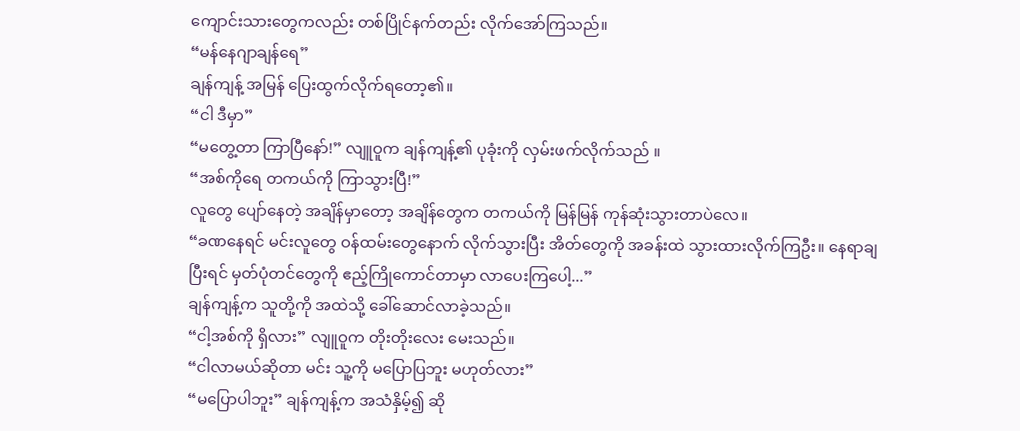ကျောင်းသားတွေကလည်း တစ်ပြိုင်နက်တည်း လိုက်အော်ကြသည်။
“မန်နေဂျာချန်ရေ”
ချန်ကျန့် အမြန် ပြေးထွက်လိုက်ရတော့၏။
“ငါ ဒီမှာ”
“မတွေ့တာ ကြာပြီနော်!” လျူဝူက ချန်ကျန့်၏ ပုခုံးကို လှမ်းဖက်လိုက်သည် ။
“အစ်ကိုရေ တကယ်ကို ကြာသွားပြီ!”
လူတွေ ပျော်နေတဲ့ အချိန်မှာတော့ အချိန်တွေက တကယ်ကို မြန်မြန် ကုန်ဆုံးသွားတာပဲလေ။
“ခဏနေရင် မင်းလူတွေ ဝန်ထမ်းတွေနောက် လိုက်သွားပြီး အိတ်တွေကို အခန်းထဲ သွားထားလိုက်ကြဦး။ နေရာချပြီးရင် မှတ်ပုံတင်တွေကို ဧည့်ကြိုကောင်တာမှာ လာပေးကြပေါ့...”
ချန်ကျန့်က သူတို့ကို အထဲသို့ ခေါ်ဆောင်လာခဲ့သည်။
“ငါ့အစ်ကို ရှိလား” လျူဝူက တိုးတိုးလေး မေးသည်။
“ငါလာမယ်ဆိုတာ မင်း သူ့ကို မပြောပြဘူး မဟုတ်လား”
“မပြောပါဘူး” ချန်ကျန့်က အသံနှိမ့်၍ ဆို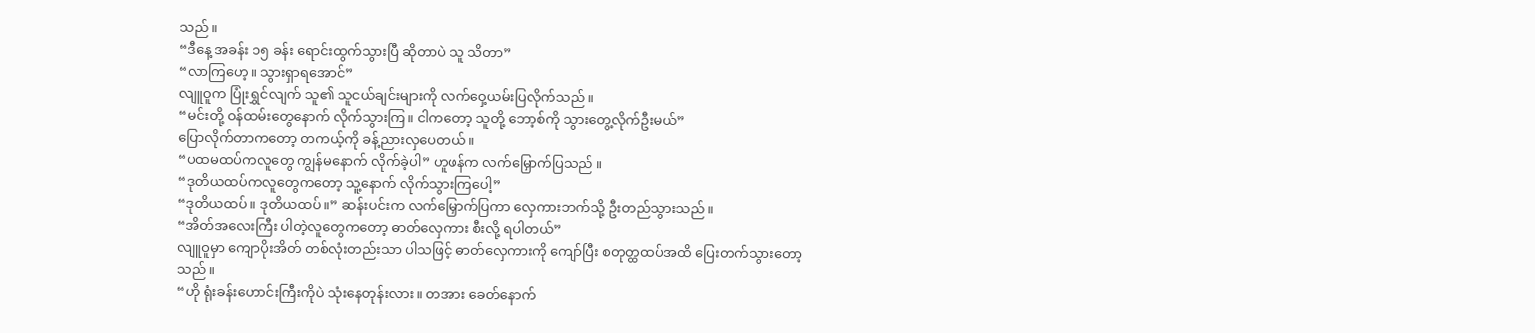သည်။
“ဒီနေ့ အခန်း ၁၅ ခန်း ရောင်းထွက်သွားပြီ ဆိုတာပဲ သူ သိတာ”
“လာကြဟေ့။ သွားရှာရအောင်”
လျူဝူက ပြုံးရွှင်လျက် သူ၏ သူငယ်ချင်းများကို လက်ဝှေ့ယမ်းပြလိုက်သည်။
“မင်းတို့ ဝန်ထမ်းတွေနောက် လိုက်သွားကြ။ ငါကတော့ သူတို့ ဘော့စ်ကို သွားတွေ့လိုက်ဦးမယ်”
ပြောလိုက်တာကတော့ တကယ့်ကို ခန့်ညားလှပေတယ်။
“ပထမထပ်ကလူတွေ ကျွန်မနောက် လိုက်ခဲ့ပါ” ဟူဖန်က လက်မြှောက်ပြသည် ။
“ဒုတိယထပ်ကလူတွေကတော့ သူ့နောက် လိုက်သွားကြပေါ့”
“ဒုတိယထပ်။ ဒုတိယထပ်။” ဆန်းပင်းက လက်မြှောက်ပြကာ လှေကားဘက်သို့ ဦးတည်သွားသည်။
“အိတ်အလေးကြီး ပါတဲ့လူတွေကတော့ ဓာတ်လှေကား စီးလို့ ရပါတယ်”
လျူဝူမှာ ကျောပိုးအိတ် တစ်လုံးတည်းသာ ပါသဖြင့် ဓာတ်လှေကားကို ကျော်ပြီး စတုတ္ထထပ်အထိ ပြေးတက်သွားတော့သည်။
“ဟို ရုံးခန်းဟောင်းကြီးကိုပဲ သုံးနေတုန်းလား။ တအား ခေတ်နောက်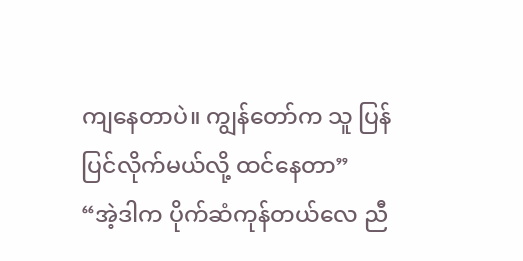ကျနေတာပဲ။ ကျွန်တော်က သူ ပြန်ပြင်လိုက်မယ်လို့ ထင်နေတာ”
“အဲ့ဒါက ပိုက်ဆံကုန်တယ်လေ ညီ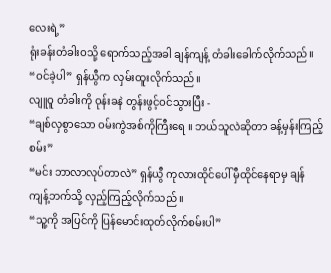လေးရဲ့”
ရုံးခန်းတံခါးဝသို့ ရောက်သည့်အခါ ချန်ကျန့် တံခါးခေါက်လိုက်သည်။
“ဝင်ခဲ့ပါ” ရှန်ယွီက လှမ်းထူးလိုက်သည်။
လျူဝူ တံခါးကို ဝုန်းခနဲ တွန်းဖွင့်ဝင်သွားပြီး -
“ချစ်လှစွာသော ဝမ်းကွဲအစ်ကိုကြီးရေ ။ ဘယ်သူလဲဆိုတာ ခန့်မှန်းကြည့်စမ်း”
“မင်း ဘာလာလုပ်တာလဲ” ရှန်ယွီ ကုလားထိုင်ပေါ် မှီထိုင်နေရာမှ ချန်ကျန့်ဘက်သို့ လှည့်ကြည့်လိုက်သည် ။
“သူ့ကို အပြင်ကို ပြန်မောင်းထုတ်လိုက်စမ်းပါ”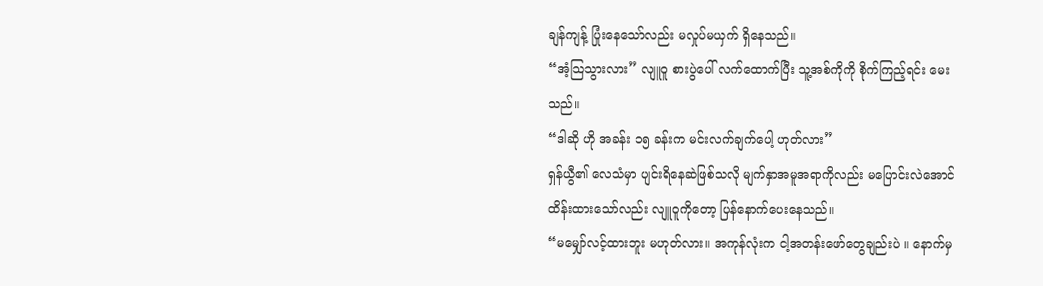ချန်ကျန့် ပြုံးနေသော်လည်း မလှုပ်မယှက် ရှိနေသည်။
“အံ့သြသွားလား” လျူဝူ စားပွဲပေါ် လက်ထောက်ပြီး သူ့အစ်ကိုကို စိုက်ကြည့်ရင်း မေးသည်။
“ဒါဆို ဟို အခန်း ၁၅ ခန်းက မင်းလက်ချက်ပေါ့ ဟုတ်လား”
ရှန်ယွီ၏ လေသံမှာ ပျင်းရိနေဆဲဖြစ်သလို မျက်နှာအမူအရာကိုလည်း မပြောင်းလဲအောင် ထိန်းထားသော်လည်း လျူဝူကိုတော့ ပြန်နောက်ပေးနေသည်။
“မမျှော်လင့်ထားဘူး မဟုတ်လား။ အကုန်လုံးက ငါ့အတန်းဖော်တွေချည်းပဲ ။ နောက်မှ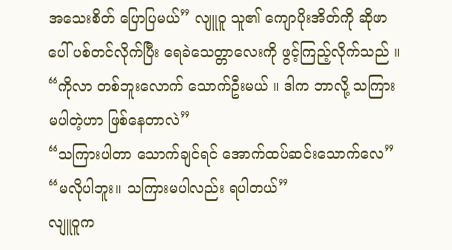အသေးစိတ် ပြောပြမယ်” လျူဝူ သူ၏ ကျောပိုးအိတ်ကို ဆိုဖာပေါ် ပစ်တင်လိုက်ပြီး ရေခဲသေတ္တာလေးကို ဖွင့်ကြည့်လိုက်သည် ။
“ကိုလာ တစ်ဘူးလောက် သောက်ဦးမယ် ။ ဒါက ဘာလို့ သကြားမပါတဲ့ဟာ ဖြစ်နေတာလဲ”
“သကြားပါတာ သောက်ချင်ရင် အောက်ထပ်ဆင်းသောက်လေ”
“မလိုပါဘူး။ သကြားမပါလည်း ရပါတယ်”
လျူဝူက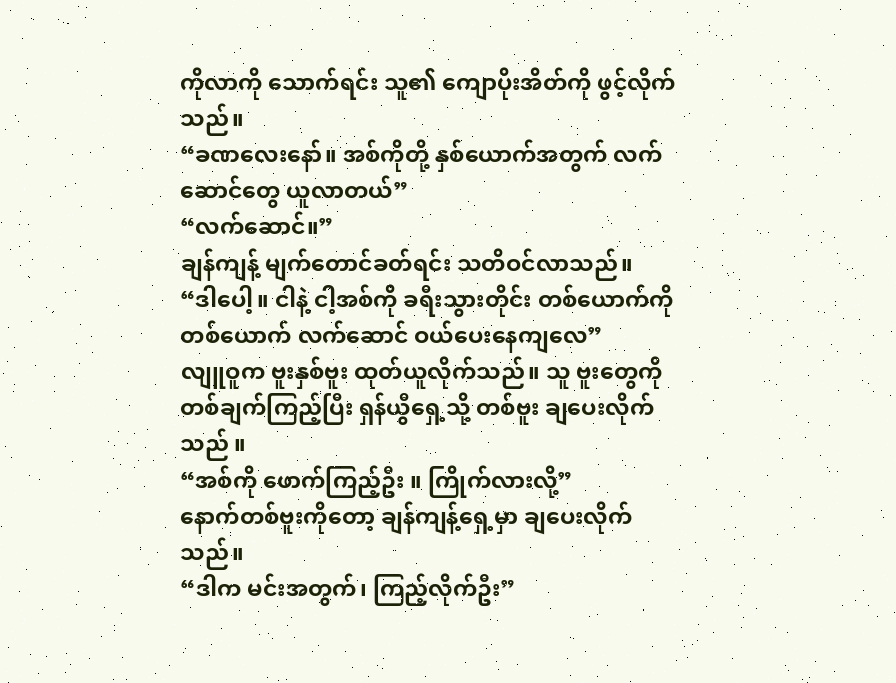ကိုလာကို သောက်ရင်း သူ၏ ကျောပိုးအိတ်ကို ဖွင့်လိုက်သည်။
“ခဏလေးနော်။ အစ်ကိုတို့ နှစ်ယောက်အတွက် လက်ဆောင်တွေ ယူလာတယ်”
“လက်ဆောင်။”
ချန်ကျန့် မျက်တောင်ခတ်ရင်း သတိဝင်လာသည်။
“ဒါပေါ့။ ငါနဲ့ ငါ့အစ်ကို ခရီးသွားတိုင်း တစ်ယောက်ကိုတစ်ယောက် လက်ဆောင် ဝယ်ပေးနေကျလေ”
လျူဝူက ဗူးနှစ်ဗူး ထုတ်ယူလိုက်သည်။ သူ ဗူးတွေကို တစ်ချက်ကြည့်ပြီး ရှန်ယွီရှေ့သို့ တစ်ဗူး ချပေးလိုက်သည် ။
“အစ်ကို ဖောက်ကြည့်ဦး ။ ကြိုက်လားလို့”
နောက်တစ်ဗူးကိုတော့ ချန်ကျန့်ရှေ့မှာ ချပေးလိုက်သည်။
“ဒါက မင်းအတွက်၊ ကြည့်လိုက်ဦး”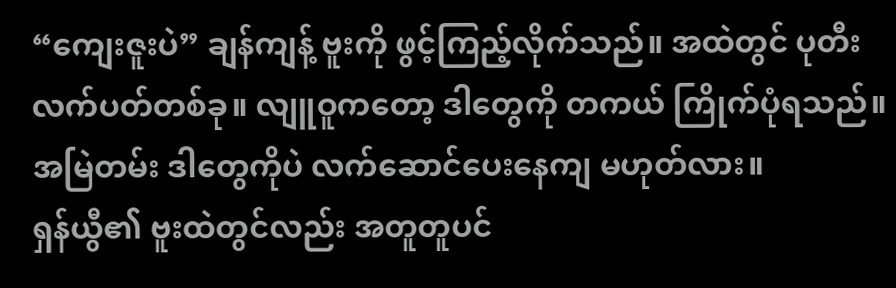“ကျေးဇူးပဲ” ချန်ကျန့် ဗူးကို ဖွင့်ကြည့်လိုက်သည်။ အထဲတွင် ပုတီးလက်ပတ်တစ်ခု။ လျူဝူကတော့ ဒါတွေကို တကယ် ကြိုက်ပုံရသည်။ အမြဲတမ်း ဒါတွေကိုပဲ လက်ဆောင်ပေးနေကျ မဟုတ်လား။
ရှန်ယွီ၏ ဗူးထဲတွင်လည်း အတူတူပင်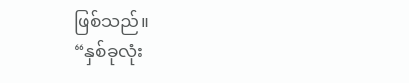ဖြစ်သည်။
“နှစ်ခုလုံး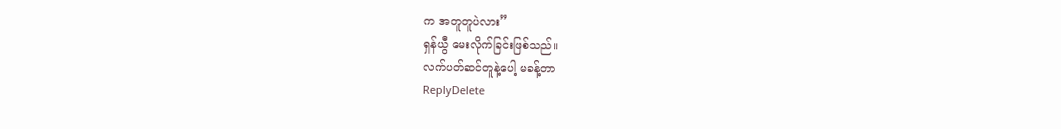က အတူတူပဲလား”
ရှန်ယွီ မေးလိုက်ခြင်းဖြစ်သည်။
လက်ပတ်ဆင်တူနဲ့ပေါ့ မခန့်တာ
ReplyDelete